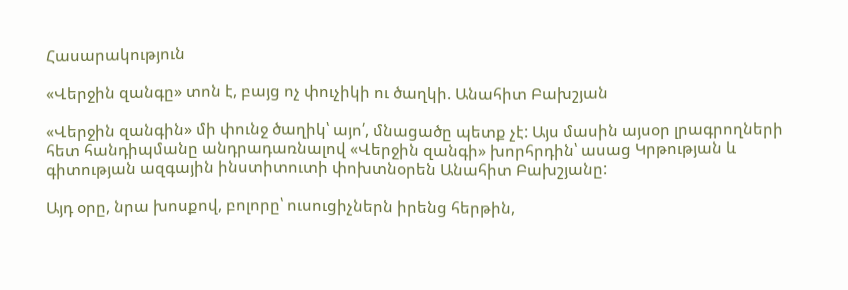Հասարակություն

«Վերջին զանգը» տոն է, բայց ոչ փուչիկի ու ծաղկի. Անահիտ Բախշյան

«Վերջին զանգին» մի փունջ ծաղիկ՝ այո՛, մնացածը պետք չէ: Այս մասին այսօր լրագրողների հետ հանդիպմանը անդրադառնալով «Վերջին զանգի» խորհրդին՝ ասաց Կրթության և գիտության ազգային ինստիտուտի փոխտնօրեն Անահիտ Բախշյանը:

Այդ օրը, նրա խոսքով, բոլորը՝ ուսուցիչներն իրենց հերթին,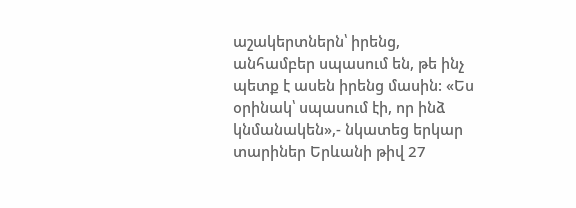աշակերտներն՝ իրենց, անհամբեր սպասում են, թե ինչ պետք է ասեն իրենց մասին: «Ես օրինակ՝ սպասում էի, որ ինձ կնմանակեն»,- նկատեց երկար տարիներ Երևանի թիվ 27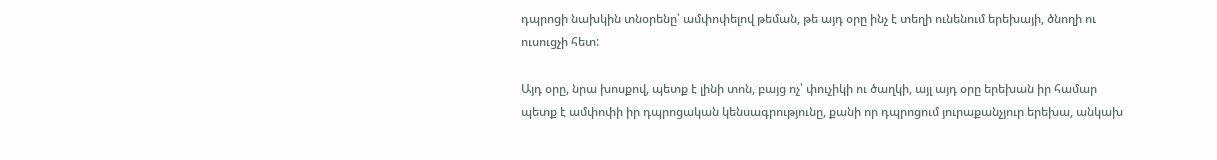դպրոցի նախկին տնօրենը՝ ամփոփելով թեման, թե այդ օրը ինչ է տեղի ունենում երեխայի, ծնողի ու ուսուցչի հետ:

Այդ օրը, նրա խոսքով, պետք է լինի տոն, բայց ոչ՝ փուչիկի ու ծաղկի, այլ այդ օրը երեխան իր համար պետք է ամփոփի իր դպրոցական կենսագրությունը, քանի որ դպրոցում յուրաքանչյուր երեխա, անկախ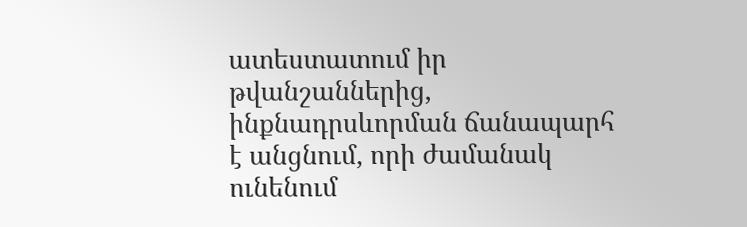ատեստատում իր թվանշաններից, ինքնադրսևորման ճանապարհ է անցնում, որի ժամանակ ունենում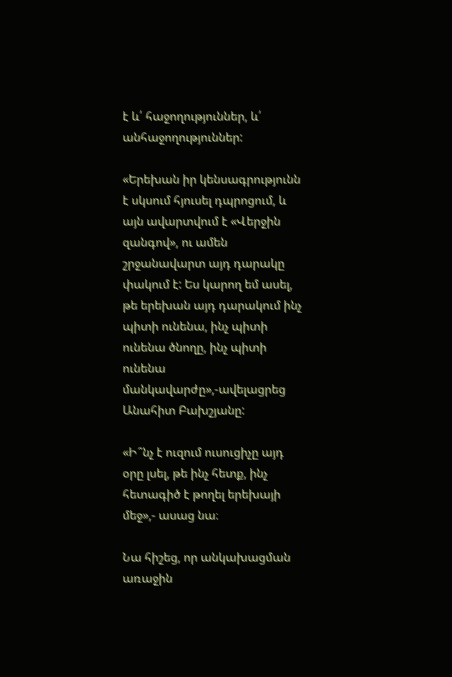է և՛ հաջողություններ, և՛ անհաջողություններ:

«Երեխան իր կենսագրությունն է սկսում հյուսել դպրոցում, և այն ավարտվում է «Վերջին զանգով», ու ամեն շրջանավարտ այդ դարակը փակում է: Ես կարող եմ ասել, թե երեխան այդ դարակում ինչ պիտի ունենա, ինչ պիտի ունենա ծնողը, ինչ պիտի ունենա մանկավարժը»,-ավելացրեց Անահիտ Բախշյանը:

«Ի՞նչ է ուզում ուսուցիչը այդ օրը լսել, թե ինչ հետք, ինչ հետագիծ է թողել երեխայի մեջ»,- ասաց նա։

Նա հիշեց, որ անկախացման առաջին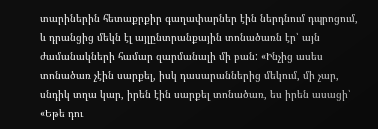տարիներին հետաքրքիր գաղափարներ էին ներդնում դպրոցում, և դրանցից մեկն էլ այլընտրանքային տոնածառն էր՝ այն ժամանակների համար զարմանալի մի բան: «Ինչից ասես տոնածառ չէին սարքել, իսկ դասարաններից մեկում, մի չար, սնդիկ տղա կար, իրեն էին սարքել տոնածառ, ես իրեն ասացի՝ «Եթե դու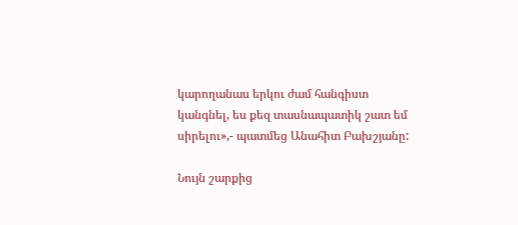կարողանաս երկու ժամ հանգիստ կանգնել, ես քեզ տասնապատիկ շատ եմ սիրելու»,- պատմեց Անահիտ Բախշյանը:

Նույն շարքից